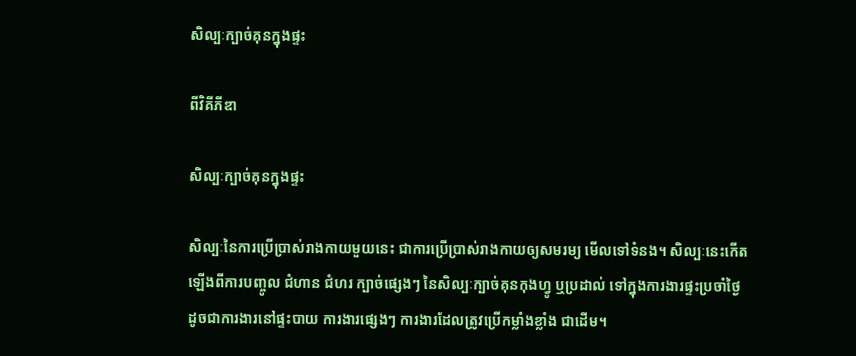សិល្បៈក្បាច់គុនក្នុងផ្ទះ

ពីវិគីភីឌា

សិល្បៈក្បាច់គុនក្នុងផ្ទះ

សិល្បៈនៃការប្រើប្រាស់រាងកាយមួយនេះ ជាការប្រើប្រាស់រាងកាយឲ្យសមរម្យ មើលទៅទំនង។ សិល្បៈនេះកើតឡើងពីការបញ្ចូល ជំហាន ជំហរ ក្បាច់ផ្សេងៗ នៃសិល្បៈក្បាច់គុនកុងហ្វូ ឬប្រដាល់ ទៅក្នុងការងារផ្ទះប្រចាំថ្ងៃ ដូចជាការងារនៅផ្ទះបាយ ការងារផ្សេងៗ ការងារដែលត្រូវប្រើកម្លាំងខ្លាំង ជាដើម។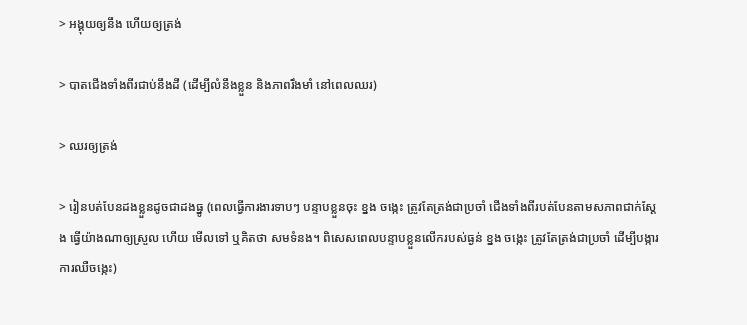> អង្គុយឲ្យនឹង ហើយឲ្យត្រង់

> បាតជើងទាំងពីរជាប់នឹងដី (ដើម្បីលំនឹងខ្លួន និងភាពរឹងមាំ នៅពេលឈរ)

> ឈរឲ្យត្រង់

> រៀនបត់បែនដងខ្លួនដូចជាដងធ្នូ (ពេលធ្វើការងារទាបៗ បន្ទាបខ្លួនចុះ ខ្នង ចង្កេះ ត្រូវតែត្រង់ជាប្រចាំ ជើងទាំងពីរបត់បែនតាមសភាពជាក់ស្ដែង ធ្វើយ៉ាងណាឲ្យស្រួល ហើយ មើលទៅ ឬគិតថា សមទំនង។ ពិសេសពេលបន្ទាបខ្លួនលើករបស់ធ្ងន់ ខ្នង ចង្កេះ ត្រូវតែត្រង់ជាប្រចាំ ដើម្បីបង្ការការឈឺចង្កេះ)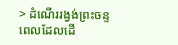> ដំណើររង្វង់ព្រះចន្ទ ពេលដែលដើ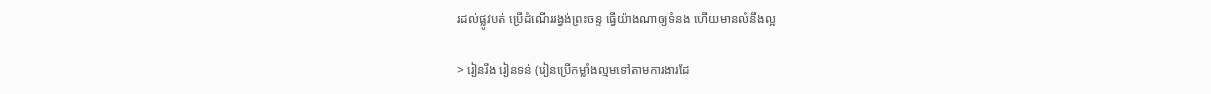រដល់ផ្លូវបត់ ប្រើដំណើររង្វង់ព្រះចន្ទ ធ្វើយ៉ាងណាឲ្យទំនង ហើយមានលំនឹងល្អ

> រៀនរឹង រៀនទន់ (រៀនប្រើកម្លាំងល្មមទៅតាមការងារដែ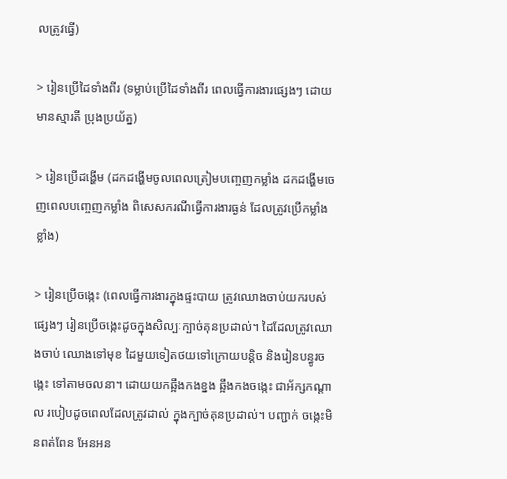លត្រូវធ្វើ)

> រៀនប្រើដៃទាំងពីរ (ទម្លាប់ប្រើដៃទាំងពីរ ពេលធ្វើការងារផ្សេងៗ ដោយមានស្មារតី ប្រុងប្រយ័ត្ន)

> រៀនប្រើដង្ហើម (ដកដង្ហើមចូលពេលត្រៀមបញ្ចេញកម្លាំង ដកដង្ហើមចេញពេលបញ្ចេញកម្លាំង ពិសេសករណីធ្វើការងារធ្ងន់ ដែលត្រូវប្រើកម្លាំងខ្លាំង)

> រៀនប្រើចង្កេះ (ពេលធ្វើការងារក្នុងផ្ទះបាយ ត្រូវឈោងចាប់យករបស់ផ្សេងៗ រៀនប្រើចង្កេះដូចក្នុងសិល្បៈក្បាច់គុនប្រដាល់។ ដៃដែលត្រូវឈោងចាប់ ឈោងទៅមុខ ដៃមួយទៀតថយទៅក្រោយបន្តិច និងរៀនបន្ធូរចង្កេះ ទៅតាមចលនា។ ដោយយកឆ្អឹងកងខ្នង ឆ្អឹងកងចង្កេះ ជាអ័ក្សកណ្ដាល របៀបដូចពេលដែលត្រូវដាល់ ក្នុងក្បាច់គុនប្រដាល់។ បញ្ជាក់ ចង្កេះមិនពត់ពែន អែនអន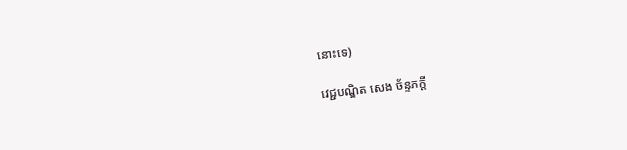នោះទេ)

វេជ្ជបណ្ឌិត សេង ច័ន្ទភក្ដី